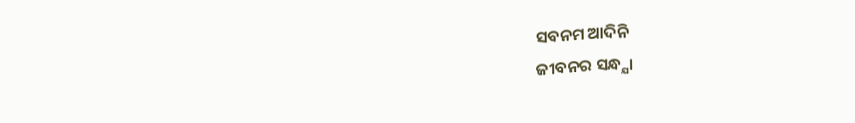ସବନମ ଆଦିନି
ଜୀବନର ସନ୍ଧ୍ଯା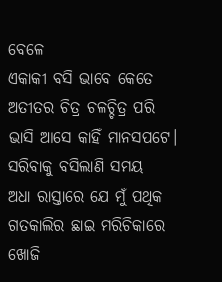ବେଳେ
ଏକାକୀ ବସି ଭାବେ କେତେ
ଅତୀତର ଚିତ୍ର ଚଳଚ୍ଚିତ୍ର ପରି
ଭାସି ଆସେ କାହିଁ ମାନସପଟେ।
ସରିବାକୁ ବସିଲାଣି ସମୟ
ଅଧା ରାସ୍ତାରେ ଯେ ମୁଁ ପଥିକ
ଗତକାଲିର ଛାଇ ମରିଚିକାରେ
ଖୋଜି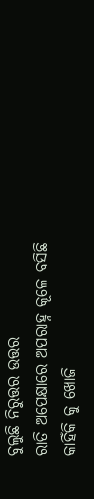ବୁଲୁଛି ନିରୁତ୍ତର ଉତ୍ତର
ରାତି ଅପେକ୍ଷାରେ ଅପରାହ୍ନ କୂଳେ ବସିଛି
କାହିଁକି କୁ ଖୋଜି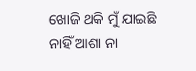ଖୋଜି ଥକି ମୁଁ ଯାଇଛି
ନାହିଁ ଆଶା ନା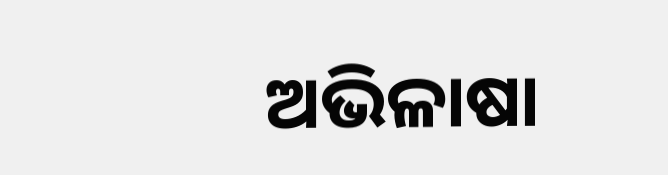ଅଭିଳାଷା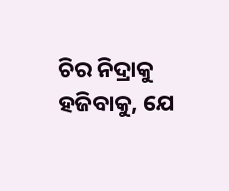ଚିର ନିଦ୍ରାକୁ ହଜିବାକୁ, ଯେ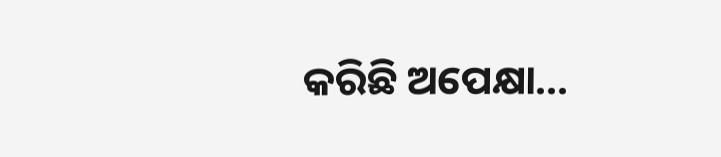କରିଛି ଅପେକ୍ଷା…